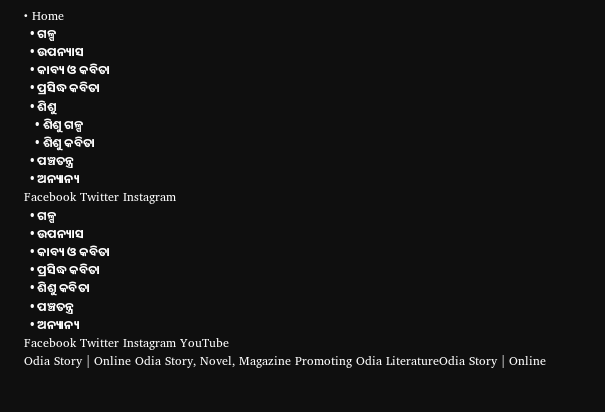• Home
  • ଗଳ୍ପ
  • ଉପନ୍ୟାସ
  • କାବ୍ୟ ଓ କବିତା
  • ପ୍ରସିଦ୍ଧ କବିତା
  • ଶିଶୁ
    • ଶିଶୁ ଗଳ୍ପ
    • ଶିଶୁ କବିତା
  • ପଞ୍ଚତନ୍ତ୍ର
  • ଅନ୍ୟାନ୍ୟ
Facebook Twitter Instagram
  • ଗଳ୍ପ
  • ଉପନ୍ୟାସ
  • କାବ୍ୟ ଓ କବିତା
  • ପ୍ରସିଦ୍ଧ କବିତା
  • ଶିଶୁ କବିତା
  • ପଞ୍ଚତନ୍ତ୍ର
  • ଅନ୍ୟାନ୍ୟ
Facebook Twitter Instagram YouTube
Odia Story | Online Odia Story, Novel, Magazine Promoting Odia LiteratureOdia Story | Online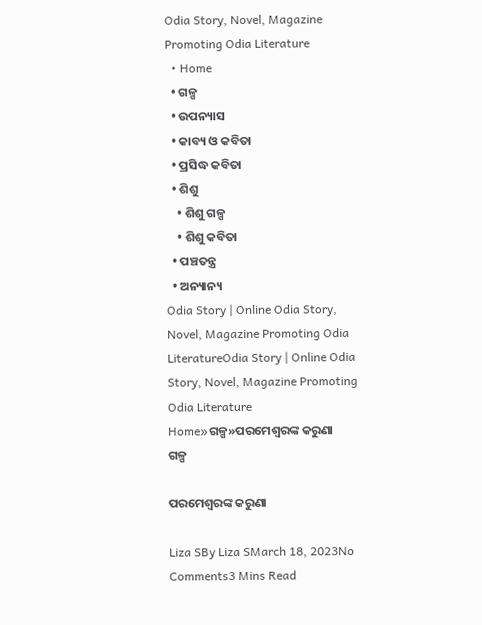Odia Story, Novel, Magazine Promoting Odia Literature
  • Home
  • ଗଳ୍ପ
  • ଉପନ୍ୟାସ
  • କାବ୍ୟ ଓ କବିତା
  • ପ୍ରସିଦ୍ଧ କବିତା
  • ଶିଶୁ
    • ଶିଶୁ ଗଳ୍ପ
    • ଶିଶୁ କବିତା
  • ପଞ୍ଚତନ୍ତ୍ର
  • ଅନ୍ୟାନ୍ୟ
Odia Story | Online Odia Story, Novel, Magazine Promoting Odia LiteratureOdia Story | Online Odia Story, Novel, Magazine Promoting Odia Literature
Home»ଗଳ୍ପ»ପରମେଶ୍ୱରଙ୍କ କରୁଣା
ଗଳ୍ପ

ପରମେଶ୍ୱରଙ୍କ କରୁଣା

Liza SBy Liza SMarch 18, 2023No Comments3 Mins Read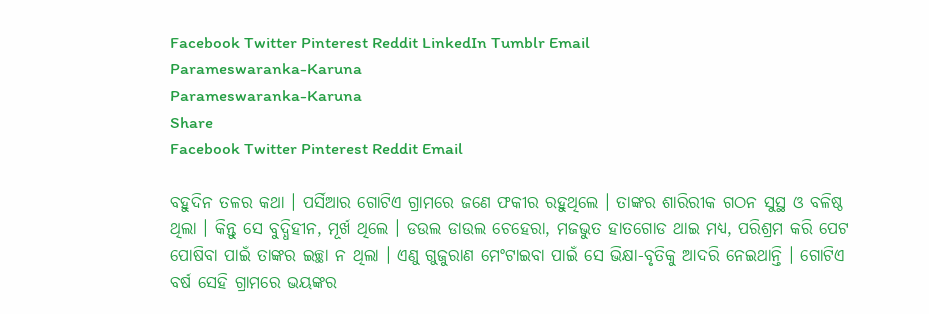Facebook Twitter Pinterest Reddit LinkedIn Tumblr Email
Parameswaranka-Karuna
Parameswaranka-Karuna
Share
Facebook Twitter Pinterest Reddit Email

ବହୁଦିନ ତଳର କଥା । ପର୍ସିଆର ଗୋଟିଏ ଗ୍ରାମରେ ଜଣେ ଫକୀର ରହୁଥିଲେ । ତାଙ୍କର ଶାରିରୀକ ଗଠନ ସୁସ୍ଥ ଓ ବଳିଷ୍ଠ ଥିଲା । କିନ୍ତୁ ସେ ବୁଦ୍ଧିହୀନ, ମୂର୍ଖ ଥିଲେ । ଡଉଲ ଡାଉଲ ଚେହେରା, ମଜଭୁତ ହାତଗୋଡ ଥାଇ ମଧ୍ୟ, ପରିଶ୍ରମ କରି ପେଟ ପୋଷିବା ପାଇଁ ତାଙ୍କର ଇଚ୍ଛା ନ ଥିଲା । ଏଣୁ ଗୁଜୁରାଣ ମେଂଟାଇବା ପାଇଁ ସେ ଭିକ୍ଷା-ବୃତିକୁ ଆଦରି ନେଇଥାନ୍ତି । ଗୋଟିଏ ବର୍ଷ ସେହି ଗ୍ରାମରେ ଭୟଙ୍କର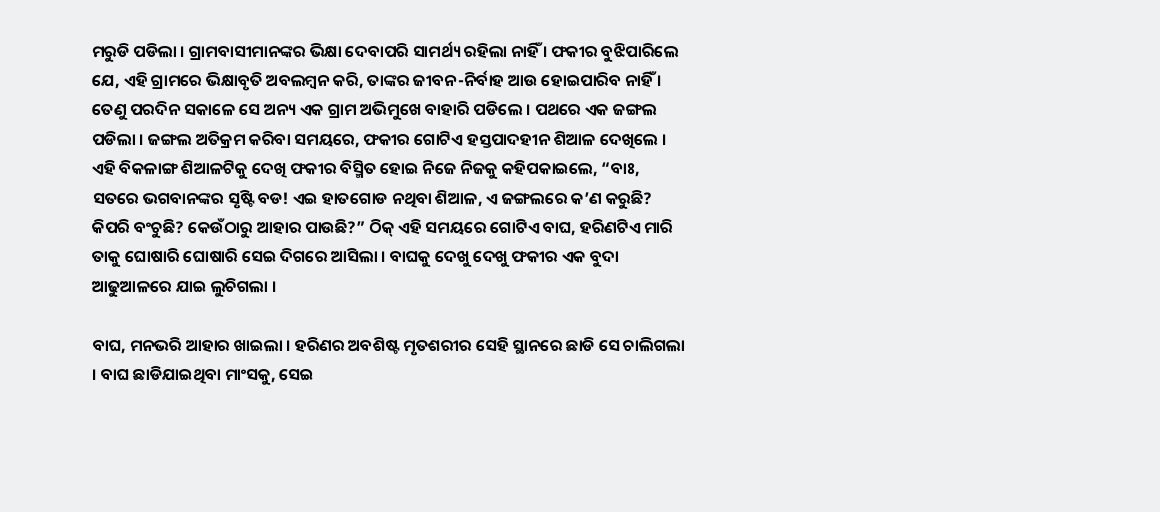ମରୁଡି ପଡିଲା । ଗ୍ରାମବାସୀମାନଙ୍କର ଭିକ୍ଷା ଦେବାପରି ସାମର୍ଥ୍ୟ ରହିଲା ନାହିଁ । ଫକୀର ବୁଝିପାରିଲେ ଯେ, ଏହି ଗ୍ରାମରେ ଭିକ୍ଷାବୃତି ଅବଲମ୍ବନ କରି, ତାଙ୍କର ଜୀବନ-ନିର୍ବାହ ଆଉ ହୋଇପାରିବ ନାହିଁ । ତେଣୁ ପରଦିନ ସକାଳେ ସେ ଅନ୍ୟ ଏକ ଗ୍ରାମ ଅଭିମୁଖେ ବାହାରି ପଡିଲେ । ପଥରେ ଏକ ଜଙ୍ଗଲ ପଡିଲା । ଜଙ୍ଗଲ ଅତିକ୍ରମ କରିବା ସମୟରେ, ଫକୀର ଗୋଟିଏ ହସ୍ତପାଦହୀନ ଶିଆଳ ଦେଖିଲେ । ଏହି ବିକଳାଙ୍ଗ ଶିଆଳଟିକୁ ଦେଖି ଫକୀର ବିସ୍ମିତ ହୋଇ ନିଜେ ନିଜକୁ କହିପକାଇଲେ, “ବାଃ, ସତରେ ଭଗବାନଙ୍କର ସୃଷ୍ଟି ବଡ! ଏଇ ହାତଗୋଡ ନଥିବା ଶିଆଳ, ଏ ଜଙ୍ଗଲରେ କ’ଣ କରୁଛି? କିପରି ବଂଚୁଛି? କେଉଁଠାରୁ ଆହାର ପାଉଛି?” ଠିକ୍ ଏହି ସମୟରେ ଗୋଟିଏ ବାଘ, ହରିଣଟିଏ ମାରି ତାକୁ ଘୋଷାରି ଘୋଷାରି ସେଇ ଦିଗରେ ଆସିଲା । ବାଘକୁ ଦେଖୁ ଦେଖୁ ଫକୀର ଏକ ବୁଦା ଆଢୁଆଳରେ ଯାଇ ଲୁଚିଗଲା ।

ବାଘ, ମନଭରି ଆହାର ଖାଇଲା । ହରିଣର ଅବଶିଷ୍ଟ ମୃତଶରୀର ସେହି ସ୍ଥାନରେ ଛାଡି ସେ ଚାଲିଗଲା । ବାଘ ଛାଡିଯାଇଥିବା ମାଂସକୁ, ସେଇ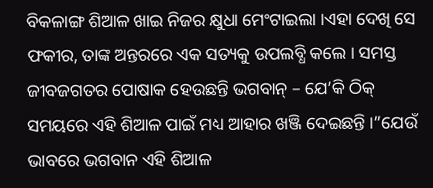ବିକଳାଙ୍ଗ ଶିଆଳ ଖାଇ ନିଜର କ୍ଷୁଧା ମେଂଟାଇଲା ।ଏହା ଦେଖି ସେ ଫକୀର, ତାଙ୍କ ଅନ୍ତରରେ ଏକ ସତ୍ୟକୁ ଉପଲବ୍ଧି କଲେ । ସମସ୍ତ ଜୀବଜଗତର ପୋଷାକ ହେଉଛନ୍ତି ଭଗବାନ୍ – ଯେ’କି ଠିକ୍ ସମୟରେ ଏହି ଶିଆଳ ପାଇଁ ମଧ୍ୟ ଆହାର ଖଞ୍ଜି ଦେଇଛନ୍ତି ।”ଯେଉଁ ଭାବରେ ଭଗବାନ ଏହି ଶିଆଳ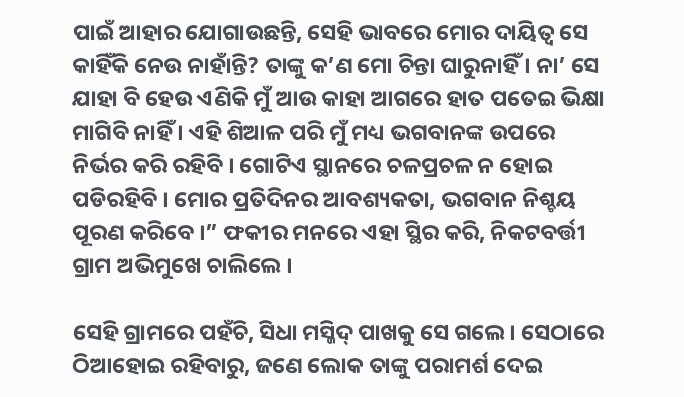ପାଇଁ ଆହାର ଯୋଗାଉଛନ୍ତି, ସେହି ଭାବରେ ମୋର ଦାୟିତ୍ୱ ସେ କାହିଁକି ନେଉ ନାହାଁନ୍ତି? ତାଙ୍କୁ କ’ଣ ମୋ ଚିନ୍ତା ଘାରୁନାହିଁ । ନା’ ସେ ଯାହା ବି ହେଉ ଏଣିକି ମୁଁ ଆଉ କାହା ଆଗରେ ହାତ ପତେଇ ଭିକ୍ଷା ମାଗିବି ନାହିଁ । ଏହି ଶିଆଳ ପରି ମୁଁ ମଧ୍ୟ ଭଗବାନଙ୍କ ଉପରେ ନିର୍ଭର କରି ରହିବି । ଗୋଟିଏ ସ୍ଥାନରେ ଚଳପ୍ରଚଳ ନ ହୋଇ ପଡିରହିବି । ମୋର ପ୍ରତିଦିନର ଆବଶ୍ୟକତା, ଭଗବାନ ନିଶ୍ଚୟ ପୂରଣ କରିବେ ।” ଫକୀର ମନରେ ଏହା ସ୍ଥିର କରି, ନିକଟବର୍ତ୍ତୀ ଗ୍ରାମ ଅଭିମୁଖେ ଚାଲିଲେ ।

ସେହି ଗ୍ରାମରେ ପହଁଚି, ସିଧା ମସ୍ଜିଦ୍ ପାଖକୁ ସେ ଗଲେ । ସେଠାରେ ଠିଆହୋଇ ରହିବାରୁ, ଜଣେ ଲୋକ ତାଙ୍କୁ ପରାମର୍ଶ ଦେଇ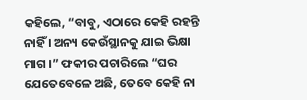କହିଲେ, “ବାବୁ, ଏଠାରେ କେହି ରହନ୍ତି ନାହିଁ । ଅନ୍ୟ କେଉଁସ୍ଥାନକୁ ଯାଇ ଭିକ୍ଷା ମାଗ ।” ଫକୀର ପଚାରିଲେ “ଘର ଯେତେବେଳେ ଅଛି, ତେବେ କେହି ନା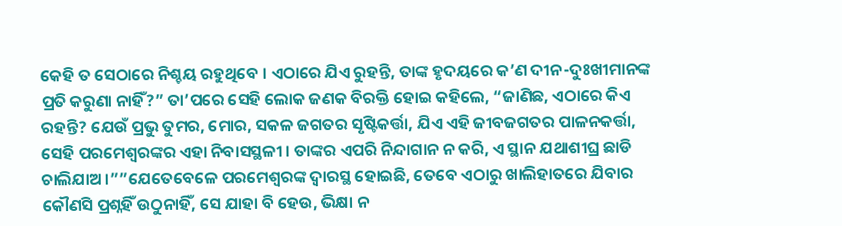କେହି ତ ସେଠାରେ ନିଶ୍ଚୟ ରହୁଥିବେ । ଏଠାରେ ଯିଏ ରୁହନ୍ତି, ତାଙ୍କ ହୃଦୟରେ କ’ଣ ଦୀନ-ଦୁଃଖୀମାନଙ୍କ ପ୍ରତି କରୁଣା ନାହିଁ?” ତା’ପରେ ସେହି ଲୋକ ଜଣକ ବିରକ୍ତି ହୋଇ କହିଲେ, “ଜାଣିଛ, ଏଠାରେ କିଏ ରହନ୍ତି? ଯେଉଁ ପ୍ରଭୁ ତୁମର, ମୋର, ସକଳ ଜଗତର ସୃଷ୍ଟିକର୍ତ୍ତା, ଯିଏ ଏହି ଜୀବଜଗତର ପାଳନକର୍ତ୍ତା, ସେହି ପରମେଶ୍ୱରଙ୍କର ଏହା ନିବାସସ୍ଥଳୀ । ତାଙ୍କର ଏପରି ନିନ୍ଦାଗାନ ନ କରି, ଏ ସ୍ଥାନ ଯଥାଶୀଘ୍ର ଛାଡି ଚାଲିଯାଅ ।””ଯେତେବେଳେ ପରମେଶ୍ୱରଙ୍କ ଦ୍ୱାରସ୍ଥ ହୋଇଛି, ତେବେ ଏଠାରୁ ଖାଲିହାତରେ ଯିବାର କୌଣସି ପ୍ରଶ୍ନହିଁ ଉଠୁନାହିଁ, ସେ ଯାହା ବି ହେଉ, ଭିକ୍ଷା ନ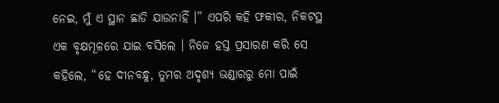ନେଇ, ମୁଁ ଏ ସ୍ଥାନ ଛାଡି ଯାଉନାହିଁ ।” ଏପରି କହି ଫକୀର, ନିକଟସ୍ଥ ଏକ ବୃକ୍ଷମୂଳରେ ଯାଇ ବସିଲେ । ନିଜେ ହସ୍ତ ପ୍ରସାରଣ କରି ସେ କହିଲେ, “ହେ ଦୀନବନ୍ଧୁ, ତୁମର ଅଦୃଶ୍ୟ ଭଣ୍ଡାରରୁ ମୋ ପାଇଁ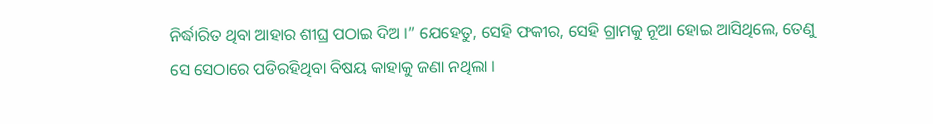ନିର୍ଦ୍ଧାରିତ ଥିବା ଆହାର ଶୀଘ୍ର ପଠାଇ ଦିଅ ।” ଯେହେତୁ, ସେହି ଫକୀର, ସେହି ଗ୍ରାମକୁ ନୂଆ ହୋଇ ଆସିଥିଲେ, ତେଣୁ ସେ ସେଠାରେ ପଡିରହିଥିବା ବିଷୟ କାହାକୁ ଜଣା ନଥିଲା ।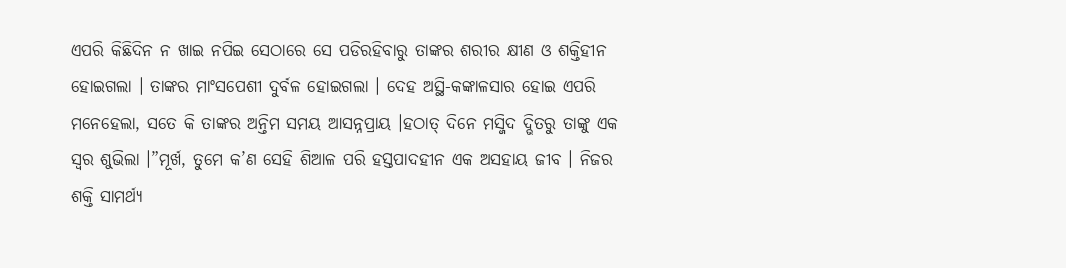ଏପରି କିଛିଦିନ ନ ଖାଇ ନପିଇ ସେଠାରେ ସେ ପଡିରହିବାରୁ ତାଙ୍କର ଶରୀର କ୍ଷୀଣ ଓ ଶକ୍ତିହୀନ ହୋଇଗଲା । ତାଙ୍କର ମାଂସପେଶୀ ଦୁର୍ବଳ ହୋଇଗଲା । ଦେହ ଅସ୍ଥି-କଙ୍କାଳସାର ହୋଇ ଏପରି ମନେହେଲା, ସତେ କି ତାଙ୍କର ଅନ୍ତିମ ସମୟ ଆସନ୍ନପ୍ରାୟ ।ହଠାତ୍ ଦିନେ ମସ୍ଜିଦ ଦ୍ଭିତରୁ ତାଙ୍କୁ ଏକ ସ୍ୱର ଶୁଭିଲା ।”ମୂର୍ଖ, ତୁମେ କ’ଣ ସେହି ଶିଆଳ ପରି ହସ୍ତପାଦହୀନ ଏକ ଅସହାୟ ଜୀବ । ନିଜର ଶକ୍ତି ସାମର୍ଥ୍ୟ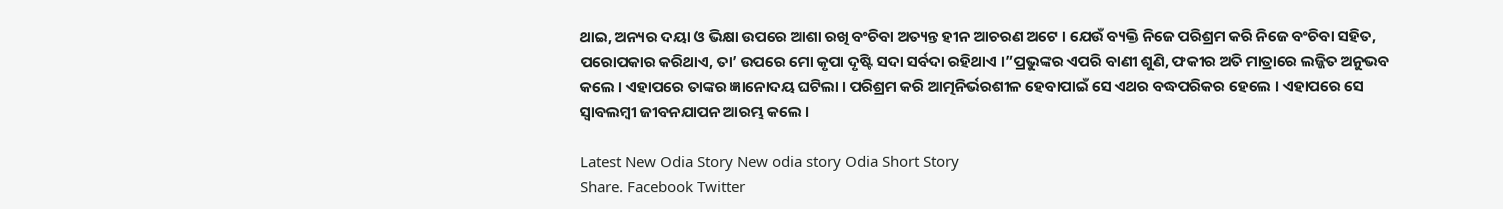ଥାଇ, ଅନ୍ୟର ଦୟା ଓ ଭିକ୍ଷା ଉପରେ ଆଶା ରଖି ବଂଚିବା ଅତ୍ୟନ୍ତ ହୀନ ଆଚରଣ ଅଟେ । ଯେଉଁ ବ୍ୟକ୍ତି ନିଜେ ପରିଶ୍ରମ କରି ନିଜେ ବଂଚିବା ସହିତ, ପରୋପକାର କରିଥାଏ, ତା’ ଉପରେ ମୋ କୃପା ଦୃଷ୍ଟି ସଦା ସର୍ବଦା ରହିଥାଏ ।”ପ୍ରଭୁଙ୍କର ଏପରି ବାଣୀ ଶୁଣି, ଫକୀର ଅତି ମାତ୍ରାରେ ଲଜ୍ଜିତ ଅନୁଭବ କଲେ । ଏହାପରେ ତାଙ୍କର ଜ୍ଞାନୋଦୟ ଘଟିଲା । ପରିଶ୍ରମ କରି ଆତ୍ମନିର୍ଭରଶୀଳ ହେବାପାଇଁ ସେ ଏଥର ବଦ୍ଧପରିକର ହେଲେ । ଏହାପରେ ସେ ସ୍ୱାବଲମ୍ବୀ ଜୀବନଯାପନ ଆରମ୍ଭ କଲେ ।

Latest New Odia Story New odia story Odia Short Story
Share. Facebook Twitter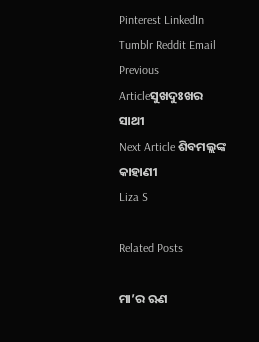Pinterest LinkedIn Tumblr Reddit Email
Previous Articleସୁଖଦୁଃଖର ସାଥୀ
Next Article ଶିବମଲ୍ଲଙ୍କ କାହାଣୀ
Liza S

Related Posts

ମା’ର ଋଣ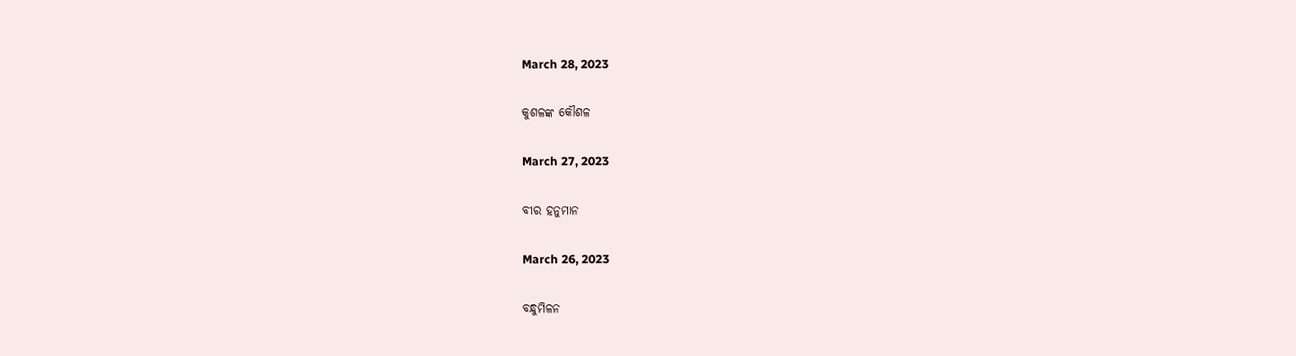March 28, 2023

କୁଶଳଙ୍କ କୌଶଳ

March 27, 2023

ବୀର ହନୁମାନ

March 26, 2023

ବନ୍ଧୁମିଳନ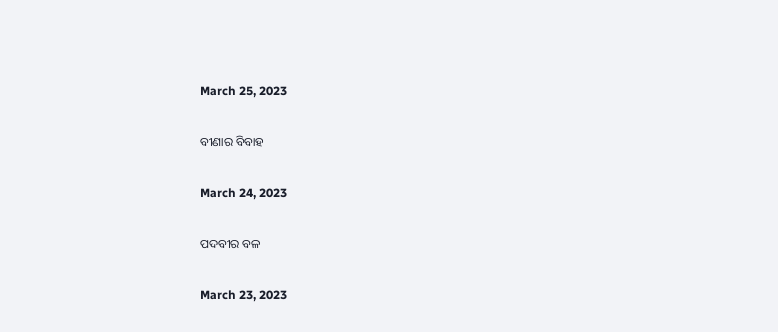March 25, 2023

ବୀଣାର ବିବାହ

March 24, 2023

ପଦବୀର ବଳ

March 23, 2023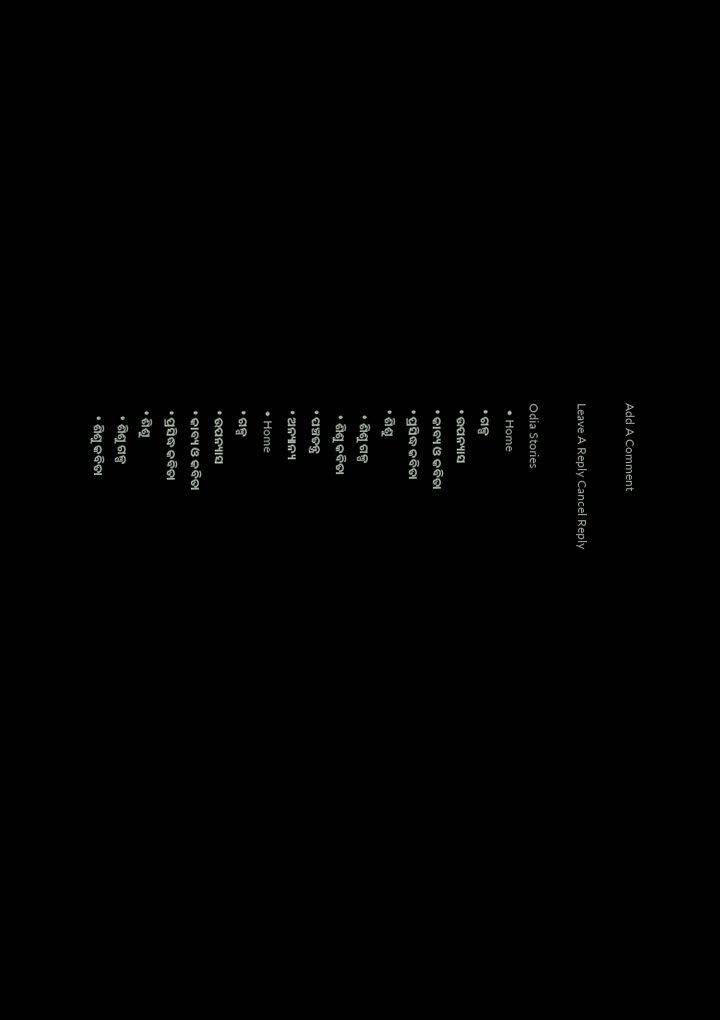Add A Comment

Leave A Reply Cancel Reply

Odia Stories
  • Home
  • ଗଳ୍ପ
  • ଉପନ୍ୟାସ
  • କାବ୍ୟ ଓ କବିତା
  • ପ୍ରସିଦ୍ଧ କବିତା
  • ଶିଶୁ
    • ଶିଶୁ ଗଳ୍ପ
    • ଶିଶୁ କବିତା
  • ପଞ୍ଚତନ୍ତ୍ର
  • ଅନ୍ୟାନ୍ୟ
  • Home
  • ଗଳ୍ପ
  • ଉପନ୍ୟାସ
  • କାବ୍ୟ ଓ କବିତା
  • ପ୍ରସିଦ୍ଧ କବିତା
  • ଶିଶୁ
    • ଶିଶୁ ଗଳ୍ପ
    • ଶିଶୁ କବିତା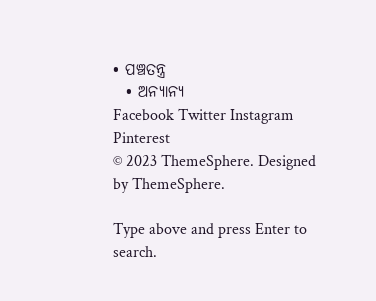• ପଞ୍ଚତନ୍ତ୍ର
  • ଅନ୍ୟାନ୍ୟ
Facebook Twitter Instagram Pinterest
© 2023 ThemeSphere. Designed by ThemeSphere.

Type above and press Enter to search.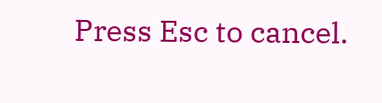Press Esc to cancel.